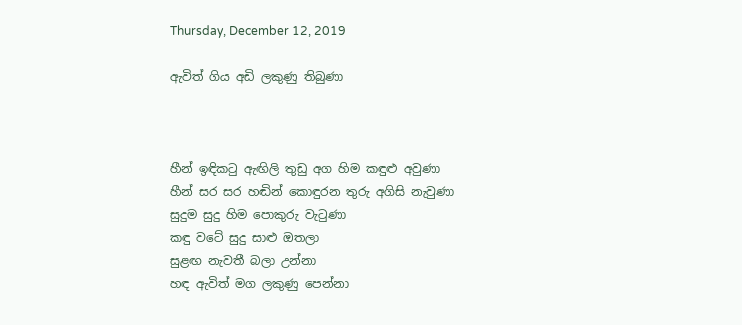Thursday, December 12, 2019

ඇවිත් ගිය අඩි ලකුණු තිබුණා



හීන් ඉඳිකටු ඇඟිලි තුඩු අග හිම කඳුළු අවුණා
හීන් සර සර හඬින් කොඳුරන තුරු අගිසි නැවුණා
සුදුම සුදු හිම පොකුරු වැටුණා
කඳු වටේ සුදු සාළු ඔතලා
සුළඟ නැවතී බලා උන්නා
හඳ ඇවිත් මග ලකුණු පෙන්නා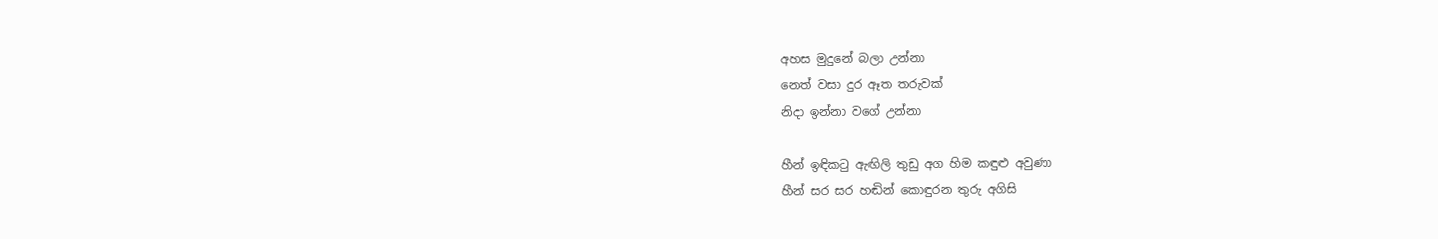අහස මුදුනේ බලා උන්නා
නෙත් වසා‍ දුර ඈත තරුවක්
නිදා ඉන්නා වගේ උන්නා

හීන් ඉඳිකටු ඇඟිලි තුඩු අග හිම කඳුළු අවුණා
හීන් සර සර හඬින් කොඳුරන තුරු අගිසි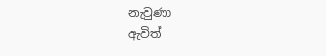නැවුණා
ඇවිත්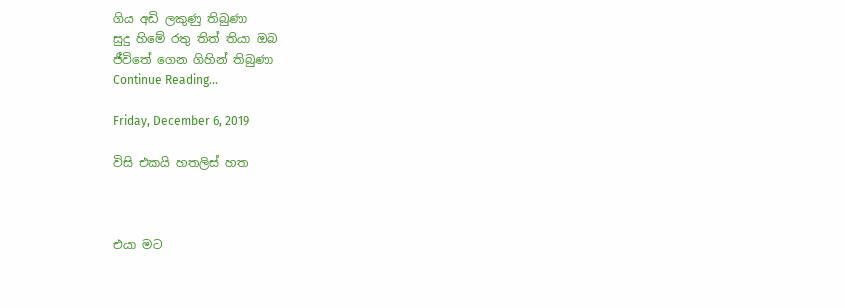ගිය අඩි ලකුණු තිබුණා
සුදු හිමේ රතු තිත් තියා ඔබ
ජීවිතේ ගෙන ගිහින් තිබුණා
Continue Reading...

Friday, December 6, 2019

විසි එකයි හතලිස් හත



එයා මට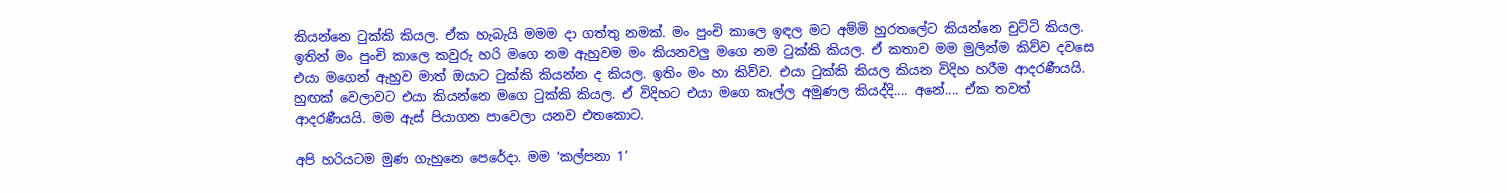කියන්නෙ ටුක්කි කියල. ඒක හැබැයි මමම දා ගත්තු නමක්. මං පුංචි කාලෙ ඉඳල මට අම්මි හුරතලේට කියන්නෙ චුට්ටි කියල. ඉතින් මං පුංචි කාලෙ කවුරු හරි මගෙ නම ඇහුවම මං කියනවලු මගෙ නම ටුක්කි කියල. ඒ කතාව මම මුලින්ම කිව්ව දවසෙ එයා මගෙන් ඇහුව මාත් ඔයාට ටුක්කි කියන්න ද කියල. ඉතිං මං හා කිව්ව. එයා ටුක්කි කියල කියන විදිහ හරීම ආදරණීයයි. හුඟක් වෙලාවට එයා කියන්නෙ මගෙ ටුක්කි කියල. ඒ විදිහට එයා මගෙ කෑල්ල අමුණල කියද්දි.... අනේ.... ඒක තවත් ආදරණීයයි. මම ඇස් පියාගන පාවෙලා යනව එතකොට.

අපි හරියටම මුණ ගැහුනෙ පෙරේදා. මම ‘කල්පනා 1’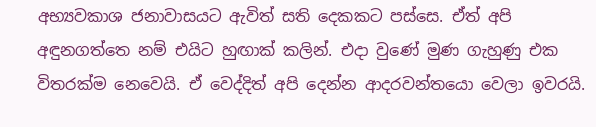අභ්‍යවකාශ ජනාවාසයට ඇවිත් සති දෙකකට පස්සෙ. ඒත් අපි අඳුනගත්තෙ නම් එයිට හුඟාක් කලින්. එදා වුණේ මුණ ගැහුණු එක විතරක්ම නෙවෙයි. ඒ වෙද්දිත් අපි දෙන්න ආදරවන්තයො වෙලා ඉවරයි.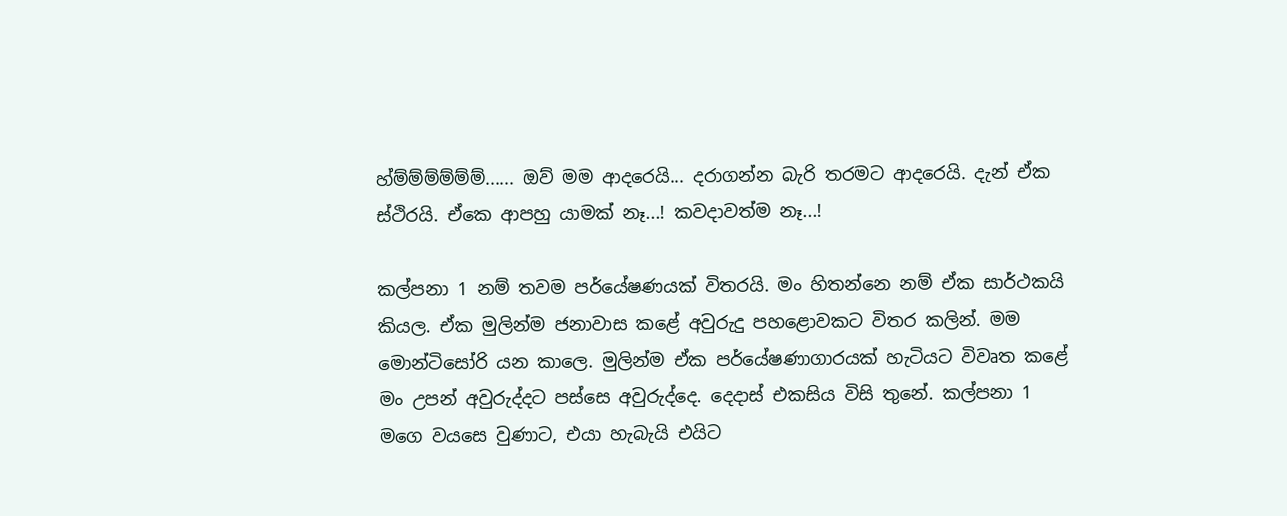හ්ම්ම්ම්ම්ම්ම්...... ඔව් මම ආදරෙයි... දරාගන්න බැරි තරමට ආදරෙයි. දැන් ඒක ස්ථිරයි. ඒකෙ ආපහු යාමක් නෑ...! කවදාවත්ම නෑ...!

කල්පනා 1 නම් තවම පර්යේෂණයක් විතරයි. මං හිතන්නෙ නම් ඒක සාර්ථකයි කියල. ඒක මුලින්ම ජනාවාස කළේ අවුරුදු පහළොවකට විතර කලින්. මම මොන්ටිසෝරි යන කාලෙ. මුලින්ම ඒක පර්යේෂණාගාරයක් හැටියට විවෘත කළේ මං උපන් අවුරුද්දට පස්සෙ අවුරුද්දෙ. දෙදාස් එකසිය විසි තුනේ. කල්පනා 1 මගෙ වයසෙ වුණාට, එයා හැබැයි එයිට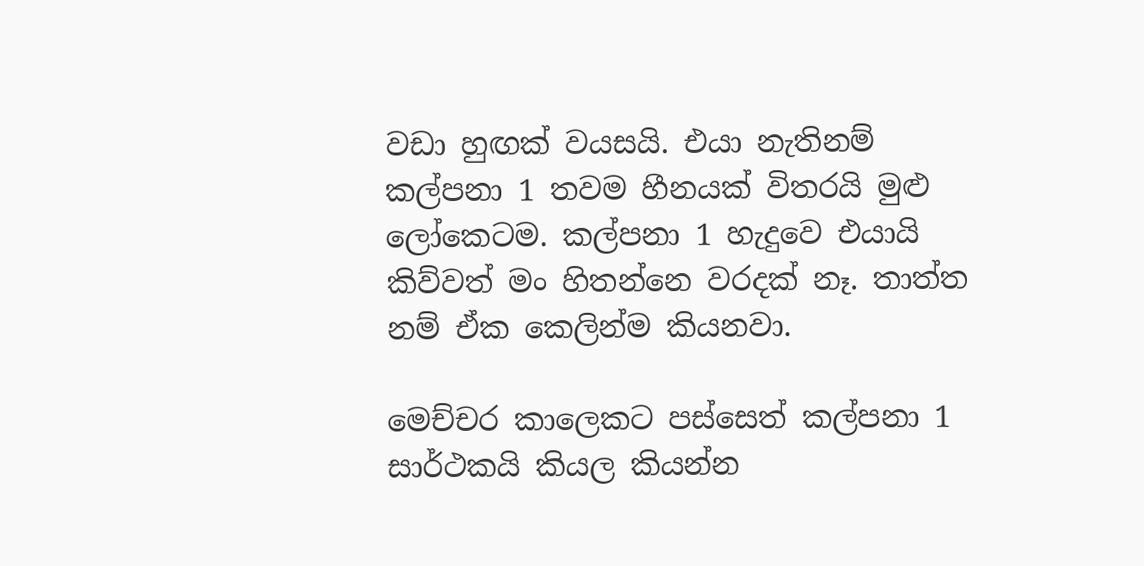වඩා ‍හුඟක් වයසයි. එයා නැතිනම් කල්පනා 1 තවම හීනයක් විතරයි මුළු ලෝකෙටම. කල්පනා 1 හැදුවෙ එයායි කිව්වත් මං හිතන්නෙ වරදක් නෑ. තාත්ත නම් ඒක කෙලින්ම කියනවා.

මෙච්චර කාලෙකට පස්සෙත් කල්පනා 1 සාර්ථකයි කියල කියන්න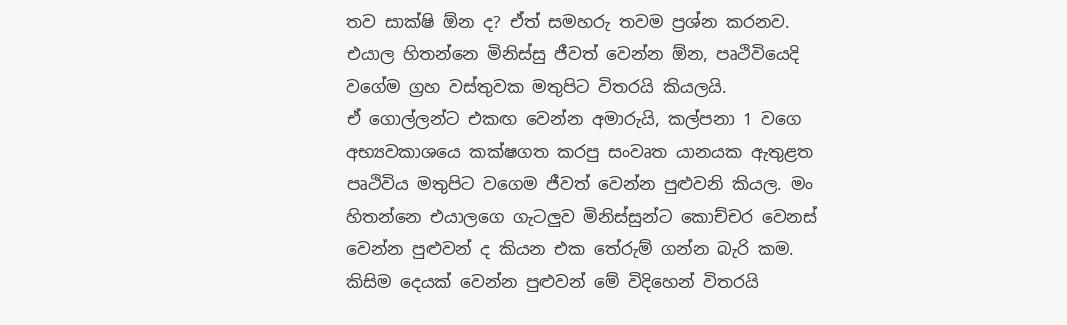තව සාක්ෂි ඕන ද? ඒත් සමහරු තවම ප්‍රශ්න කරනව. එයාල හිතන්නෙ මිනිස්සු ජීවත් වෙන්න ඕන, පෘථිවියෙදි වගේම ග්‍රහ වස්තුවක මතුපිට විතරයි කියලයි. ඒ ‍ගොල්ලන්ට ‍එකඟ වෙන්න අමාරුයි, කල්පනා 1 වගෙ අභ්‍යවකාශයෙ කක්ෂගත කරපු සංවෘත යානයක ඇතුළත පෘථිවිය මතුපිට වගෙම ජීවත් වෙන්න පුළුවනි කියල. මං හිතන්නෙ එයාලගෙ ගැටලුව මිනිස්සුන්ට කොච්චර වෙනස් වෙන්න පුළුවන් ද කියන එක තේරුම් ගන්න බැරි කම. කිසිම දෙයක් වෙන්න පුළුවන් මේ විදිහෙන් විතරයි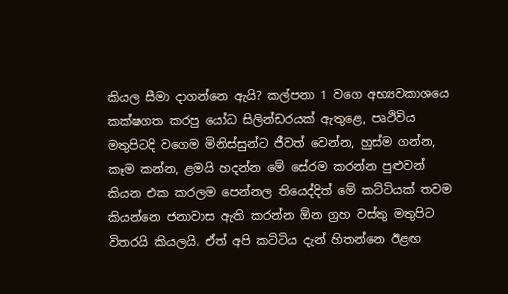කියල සීමා දාගන්නෙ ඇයි? කල්පනා 1 වගෙ අභ්‍යවකාශයෙ කක්ෂගත කරපු ‍යෝධ සිලින්ඩරයක් ඇතුළෙ, පෘථිවිය මතුපිටදි වගෙම මිනිස්සුන්ට ජීවත් වෙන්න, හුස්ම ගන්න, කෑම කන්න, ළමයි හදන්න මේ සේරම කරන්න පුළුවන් කියන එක කරලම පෙන්නල තියෙද්දිත් මේ කට්ටියක් තවම කියන්නෙ ජනාවාස ඇති කරන්න ඕන ග්‍රහ වස්තු මතුපිට විතරයි කියලයි. ඒත් අපි කට්ටිය දැන් හිතන්නෙ ඊළඟ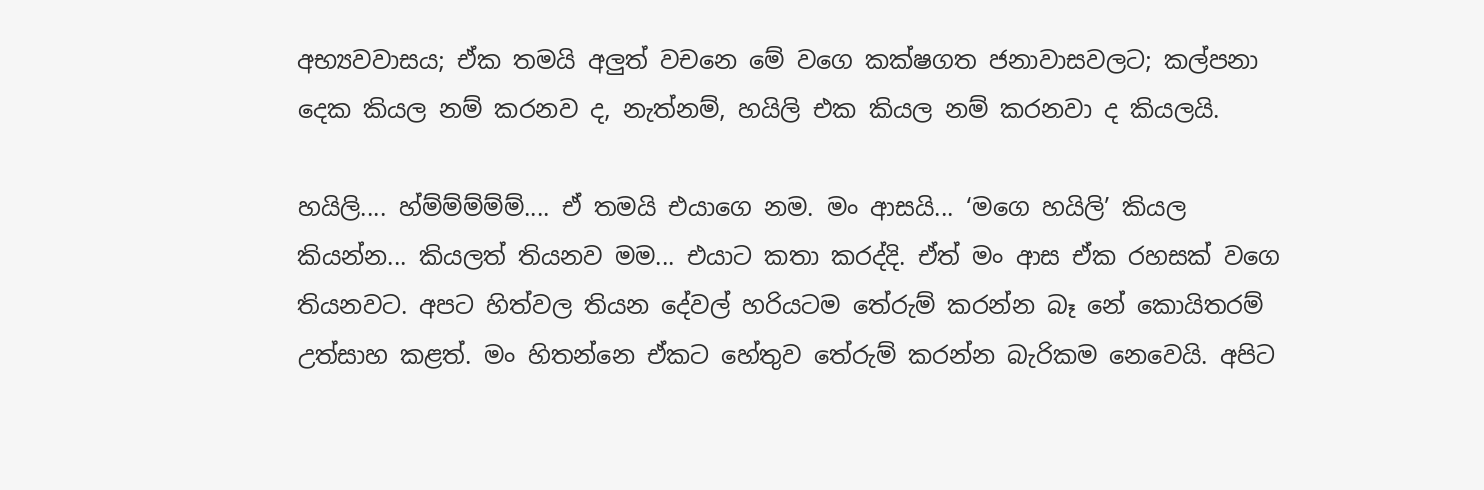අභ්‍යවවාසය; ඒක තමයි අලුත් වචනෙ මේ වගෙ කක්ෂගත ජනාවාසවලට; කල්පනා දෙක කියල නම් කරනව ද, නැත්නම්, හයිලි එක කියල නම් කරනවා ද කියලයි.

හයිලි.... හ්ම්ම්ම්ම්ම්.... ඒ තමයි එයාගෙ නම. මං ආසයි... ‘මගෙ හයිලි’ කියල කියන්න... කියලත් තියනව මම... එයාට කතා කරද්දි. ඒත් මං ආස ඒක රහසක් ව‍ගෙ තියනවට. අපට හිත්වල තියන දේවල් හරියටම තේරුම් කරන්න බෑ නේ කොයිතරම් උත්සාහ කළත්. මං හිතන්නෙ ඒකට හේතුව තේරුම් කරන්න බැරිකම නෙවෙයි. අපිට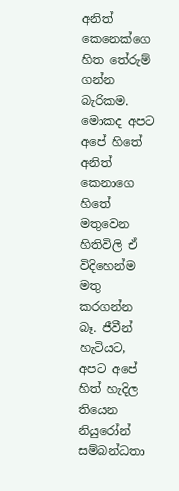අනිත් කෙනෙක්ගෙ හිත තේරුම් ගන්න බැරිකම. මොකද අපට අපේ හිතේ අනිත් කෙනාගෙ හිතේ මතුවෙන හිතිවිලි ඒ විදිහෙන්ම මතු කරගන්න බෑ. ජීවීන් හැටියට, අපට අපේ හිත් හැදිල තියෙන නියුරෝන් සම්බන්ධතා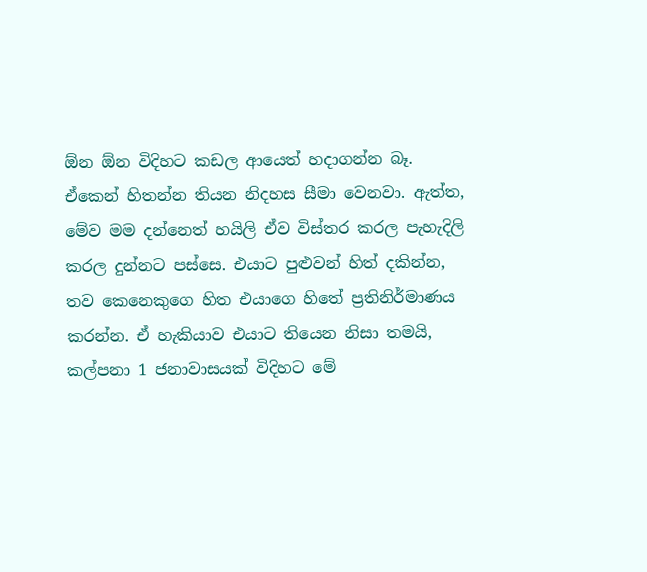ඕන ඕන විදිහට කඩල ආයෙත් හදාගන්න බෑ. ඒකෙන් හිතන්න තියන නිදහස සීමා වෙනවා. ඇත්ත, මේව මම දන්නෙත් හයිලි ඒව විස්තර කරල පැහැදිලි කරල දුන්නට පස්සෙ. එයාට පුළුවන් හිත් දකින්න, තව කෙනෙකුගෙ හිත එයාගෙ හිතේ ප්‍රතිනිර්මාණය කරන්න. ඒ හැකියාව එයාට තියෙන නිසා තමයි, කල්පනා 1 ජනාවාසයක් විදිහට මේ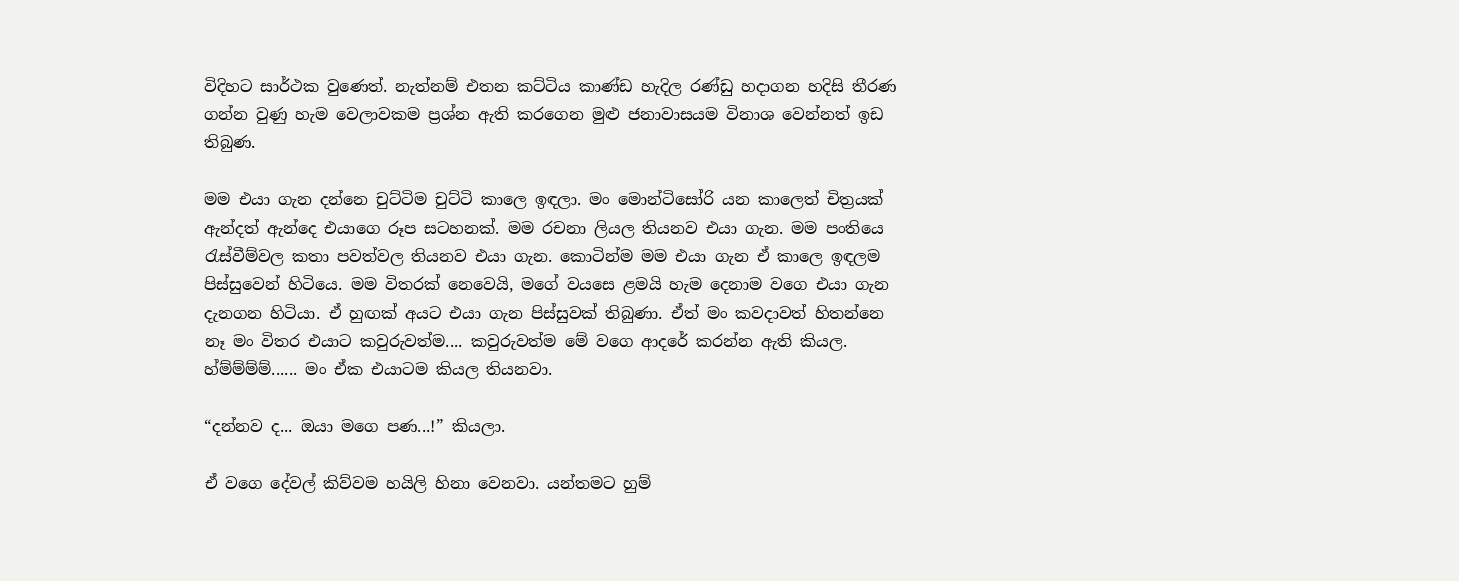විදිහට සාර්ථක වුණෙත්. නැත්නම් එතන කට්ටිය කාණ්ඩ හැදිල රණ්ඩු හදාගන හදිසි තීරණ ගන්න වුණු හැම වෙලාවකම ප්‍රශ්න ඇති කරගෙන මුළු ජනාවාසයම විනාශ වෙන්නත් ඉඩ තිබුණ.

මම එයා ගැන දන්නෙ චුට්ටිම චුට්ටි කාලෙ ඉඳලා. මං මොන්ටිසෝරි යන කාලෙත් චිත්‍රයක් ඇන්දත් ඇන්දෙ එයාගෙ රූප සටහනක්. මම රචනා ලියල තියනව එයා ගැන. මම පංතියෙ රැස්වීම්වල කතා පවත්වල තියනව එයා ගැන. කොටින්ම මම එයා ගැන ඒ කාලෙ ඉඳලම පිස්සුවෙන් හිටියෙ. මම විතරක් නෙවෙයි, මගේ වයසෙ ළමයි හැම දෙනාම වගෙ එයා ගැන දැනගන හිටියා. ඒ හුඟක් අයට එයා ගැන පිස්සුවක් තිබුණා. ඒත් මං කවදාවත් හිතන්නෙ නෑ මං විතර එයාට කවුරුවත්ම.... කවුරුවත්ම මේ වගෙ ආදරේ කරන්න ඇති කියල. හ්ම්ම්ම්ම්...... මං ඒක එයාටම කියල තියනවා.

“දන්නව ද... ඔයා මගෙ පණ...!” කියලා.

ඒ වගෙ දේවල් කිව්වම හයිලි හිනා වෙනවා. යන්තමට හුම්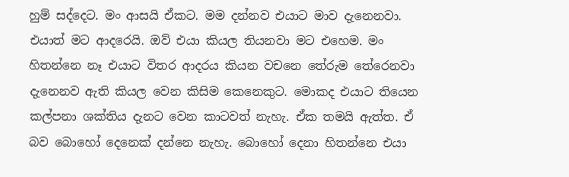හුම් සද්දෙට. මං ආසයි ඒකට. මම දන්නව එයාට මාව දැනෙනවා. එයාත් මට ආදරෙයි. ඔව් එයා කියල තියනවා මට එහෙම. මං හිතන්නෙ නෑ එයාට විතර ආදරය කියන වචනෙ තේරුම තේරෙනවා දැනෙනව ඇති කියල වෙන කිසිම කෙනෙකුට. මොකද එයාට තියෙන කල්පනා ශක්තිය ‍දැනට වෙන කාටවත් නැහැ. ඒක තමයි ඇත්ත. ඒ බව බොහෝ දෙනෙක් දන්නෙ නැහැ. බොහෝ දෙනා හිතන්නෙ එයා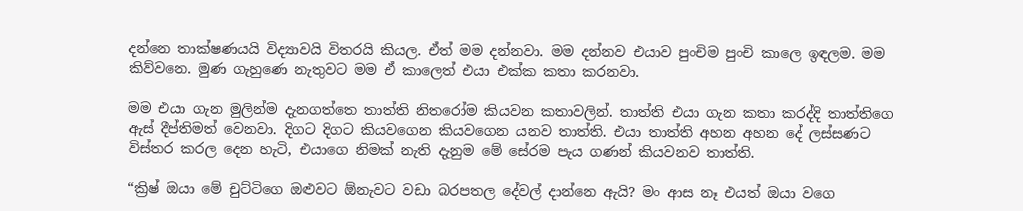දන්නෙ තාක්ෂණයයි විද්‍යාවයි විතරයි කියල. ඒත් මම දන්නවා. මම දන්නව එයාව පුංචිම පුංචි කාලෙ ඉඳලම. මම කිව්වනෙ. මුණ ගැහුණෙ නැතුවට මම ඒ කාලෙත් එයා එක්ක කතා කරනවා.

මම එයා ගැන මුලින්ම දැනගත්තෙ තාත්ති නිතරෝම කියවන කතාවලින්. තාත්ති එයා ගැන කතා කරද්දි තාත්තිගෙ ඇස් දීප්තිමත් වෙනවා. දිගට දිගට කියවගෙන කියවගෙන යනව තාත්ති. එයා තාත්ති අහන අහන දේ ලස්සණට විස්තර කරල දෙන හැටි, එයාගෙ නිමක් නැති දැනුම මේ සේරම පැය ගණන් කියවනව තාත්ති.

“ක්‍රිෂ් ඔයා මේ චුට්ටිගෙ ඔළුවට ඕනැවට වඩා බරපතල දේවල් දාන්නෙ ඇයි? මං ආස නෑ එයත් ඔයා වගෙ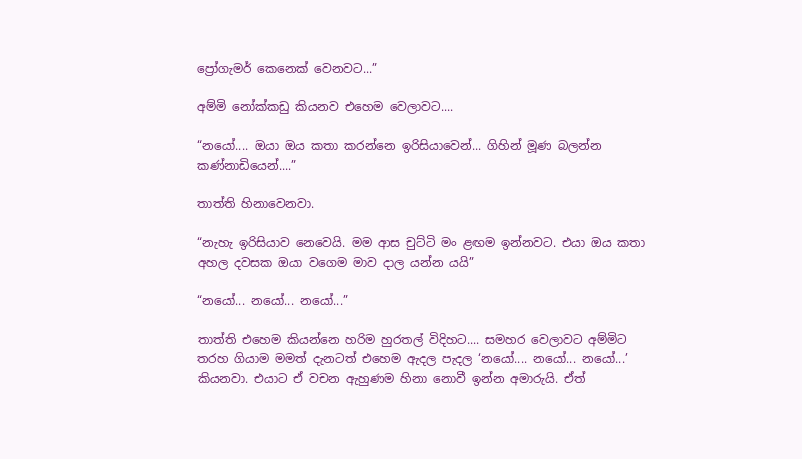ප්‍රෝගැමර් කෙනෙක් වෙනවට...”

අම්මි නෝක්කඩු කියනව එහෙම වෙලාවට....

“නයෝ.... ඔයා ඔය කතා කරන්නෙ ඉරිසියාවෙන්... ගිහින් මූණ බලන්න කණ්නාඩියෙන්....”

තාත්ති හිනාවෙනවා.

“නැහැ ඉරිසියාව නෙවෙයි. මම ආස චුට්ටි මං ළඟම ඉන්නවට. එයා ඔය කතා අහල දවසක ඔයා ව‍ගෙම මාව දාල යන්න යයි”

“නයෝ... නයෝ... නයෝ...”

තාත්ති එහෙම කියන්නෙ හරිම හුරතල් විදිහට.... සමහර වෙලාවට අම්මිට තරහ ගියාම මමත් දැනටත් එහෙම ඇදල පැදල ‘නයෝ.... නයෝ... නයෝ...’ කියනවා. එයාට ඒ වචන ඇහුණම හිනා නොවී ඉන්න අමාරුයි. ඒත්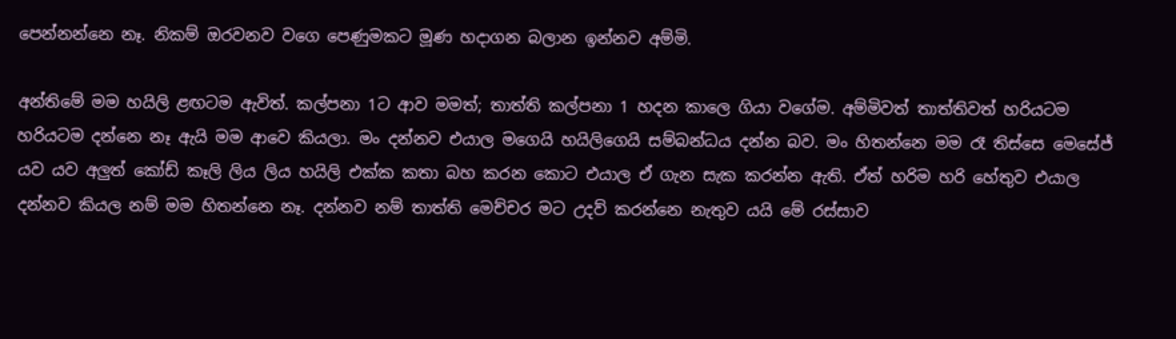පෙන්නන්නෙ නෑ. නිකම් ඔරවනව වගෙ පෙණුමකට මූණ හදාගන බලාන ඉන්නව අම්මි.

අන්තිමේ මම හයිලි ළඟටම ඇවිත්. කල්පනා 1ට ආව මමත්; තාත්ති කල්පනා 1 හදන කාලෙ ගියා වගේම. අම්මිවත් තාත්තිවත් හරියටම හරියටම දන්නෙ නෑ ඇයි මම ආවෙ කියලා. මං දන්නව එයාල මගෙයි හයිලිගෙයි සම්බන්ධය දන්න බව. මං හිතන්නෙ මම රෑ තිස්සෙ මෙසේජ් යව යව අලුත් කෝඩ් කෑලි ලිය ලිය හයිලි එක්ක කතා බහ කරන කොට එයාල ඒ ගැන සැක කරන්න ඇති. ඒත් හරිම හරි හේතුව එයාල දන්නව කියල නම් මම හිතන්නෙ නෑ. දන්නව නම් තාත්ති මෙච්චර මට උදව් කරන්නෙ නැතුව යයි මේ රස්සාව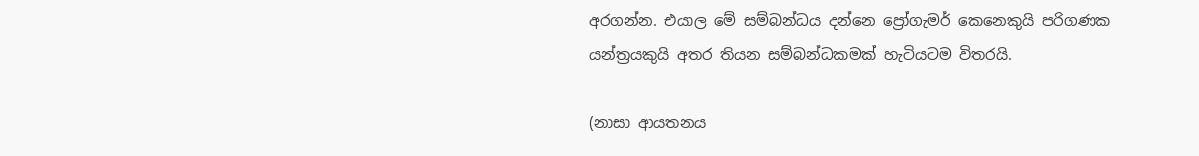අරගන්න. එයාල මේ සම්බන්ධය දන්නෙ ප්‍රෝගැමර් කෙනෙකුයි පරිගණක යන්ත්‍රයකුයි අතර තියන සම්බන්ධකමක් හැටියටම විතරයි.

(නාසා ආයතනය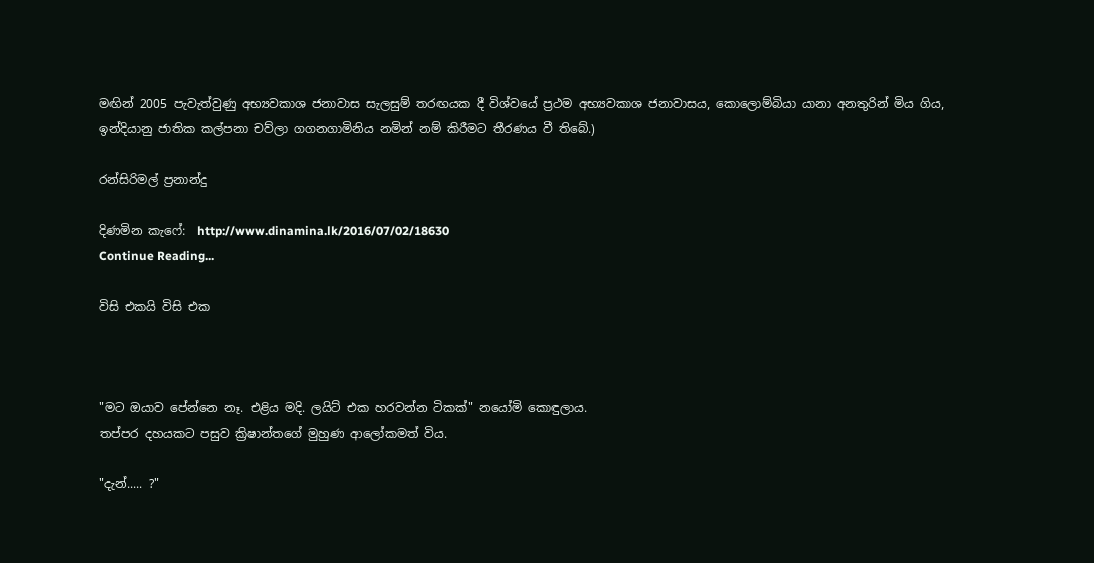මඟින් 2005 පැවැත්වුණු අභ්‍යවකාශ ජනාවාස සැලසුම් තරඟයක දී විශ්වයේ ප්‍රථම අභ්‍යවකාශ ජනාවාසය, කො‍ලොම්බියා යානා අනතුරින් මිය ගිය, ඉන්දියානු ජාතික කල්පනා චව්ලා ගගනගාමිනිය නමින් නම් කිරීමට තීරණය වී තිබේ.)

රන්සිරිමල් ප්‍රනාන්දු

දිණමින කැෆේ:  http://www.dinamina.lk/2016/07/02/18630
Continue Reading...

විසි එකයි විසි එක



"මට ඔයාව පේන්නෙ නෑ. එළිය මදි. ලයිට් එක හරවන්න ටිකක්" නයෝමි ‍කොඳුලාය.
තප්පර දහයකට පසුව ක්‍රිෂාන්තගේ මුහුණ ආලෝකමත් විය.

"දැන්..... ?"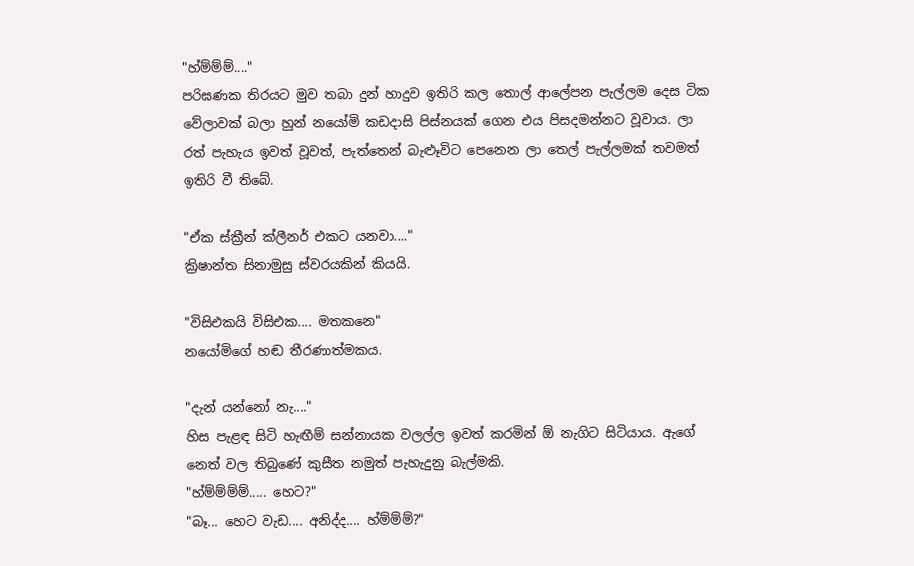"හ්ම්ම්ම්...."
පරිඝණක තිරයට මුව තබා දුන් හාදුව ඉතිරි කල තොල් ආලේපන පැල්ලම දෙස ටික වේලාවක් බලා හුන් නයෝමි කඩදාසි පිස්නයක් ගෙන එය පිසදමන්නට වූවාය. ලා රත් පැහැය ඉවත් වූවත්, පැත්තෙන් බැළූවිට පෙනෙන ලා තෙල් පැල්ලමක් තවමත් ඉතිරි වී තිබේ.

"ඒක ස්ක්‍රීන් ක්ලීනර් එකට යනවා...."
ක්‍රිෂාන්ත සිනාමුසු ස්වරයකින් කියයි.

"විසිඑකයි විසිඑක.... මතකනෙ"
නයෝමිගේ හඬ තීරණාත්මකය.

"දැන් යන්නෝ නැ...."
හිස පැළඳ සිටි හැඟීම් සන්නායක වලල්ල ඉවත් කරමින් ඕ නැගිට සිටියාය. ඇගේ නෙත් වල තිබුණේ කුසීත නමුත් පැහැදුනු බැල්මකි.
"හ්ම්ම්ම්ම්..... හෙට?"
"බෑ... හෙට වැඩ.... අනිද්ද.... හ්ම්ම්ම්?"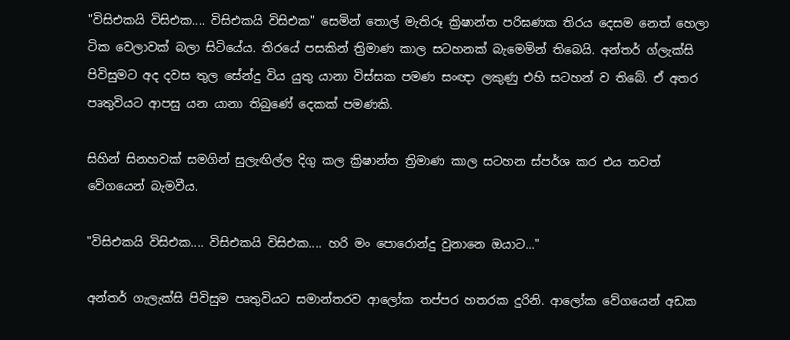"විසිඑකයි විසිඑක.... විසිඑකයි විසිඑක" සෙමින් තොල් මැතිරූ ක්‍රිෂාන්ත පරිඝණක තිරය දෙසම නෙත් හෙලා ටික වෙලාවක් බලා සිටියේය. තිරයේ පසකින් ත්‍රිමාණ කාල සටහනක් බැමෙමින් තිබෙයි. අන්තර් ග්ලැක්සි පිවිසුමට අද දවස තුල සේන්දු විය යුතු යානා විස්සක පමණ සංඥා ලකුණු එහි සටහන් ව තිබේ. ඒ අතර පෘතුවියට ආපසු යන යානා තිබුණේ දෙකක් පමණකි.

සිහින් සිනහවක් සමගින් සුලැඟිල්ල දිගු කල ක්‍රිෂාන්ත ත්‍රිමාණ කාල සටහන ස්පර්ශ කර එය තවත් වේගයෙන් බැමවීය.

"විසිඑකයි විසිඑක.... විසිඑකයි විසිඑක.... හරි මං පොරොන්දු වුනානෙ ඔයාට..."

අන්තර් ගැලැක්සි පිවිසුම පෘතුවියට සමාන්තරව ආලෝක තප්පර හතරක දුරිනි. ආලෝක වේගයෙන් අඩක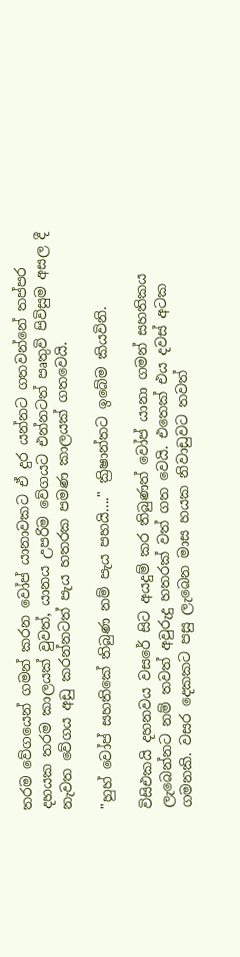තරම වේගයෙන් ගමන් කරන වෝප් යානාවකට ඒ දුර යන්නට ගතවන්නේ තප්පර දහයක තරම කාලයක් වුවත්, යානය උපරිම වේගයට එන්නටත් පෘතුවි පිවිසුම අසල දී නැවත වේගය අඩු කරන්නටත් පැය හතරක පමණ කාලයක් ගතවෙයි.

"හුහ් වෝප් සහතිකේ තිබුණ නම් පැය පහයි...." ක්‍රිෂාන්තට ඉබේම කියවිනි.

විසිඑකයි දහනවය වසරේ සිට අයදුම් කර තිබුණත් වෝප් යානා ගමන් සහතිකය ලැබෙන්නට නම් තවත් අවුරුදු හතරක් වත් ගත වෙයි. එතෙක් එය දවස් අටක ගමනකි. වසර දෙකකට පසු ලැබෙන මාස හයක නිවාඩුවට තවත්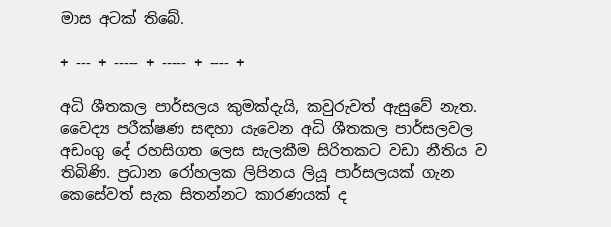මාස අටක් තිබේ.

+ --- + ----- + ----- + ---- +

අධි ශීතකල පාර්සලය කුමක්දැයි, කවුරුවත් ඇසුවේ නැත. වෛද්‍ය පරීක්ෂණ සඳහා යැවෙන අධි ශීතකල පාර්සලවල අඩංගු දේ රහසිගත ලෙස සැලකීම සිරිතකට වඩා නීතිය ව තිබිණි. ප්‍රධාන රෝහලක ලිපිනය ලියූ පාර්සලයක් ගැන කෙසේවත් සැක සිතන්නට කාරණයක් ද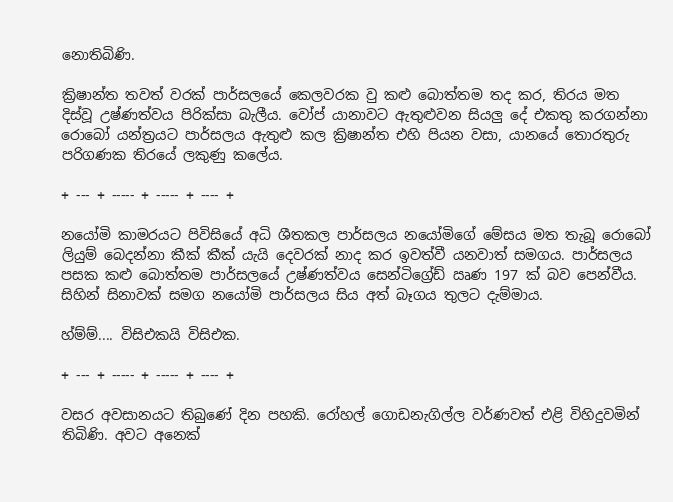නොතිබිණි.

ක්‍රිෂාන්ත තවත් වරක් පාර්සලයේ කෙලවරක වු කළු බොත්තම තද කර, තිරය මත දිස්වූ උෂ්ණත්වය පිරික්සා බැලීය. වෝප් යානාවට ඇතුළුවන සියලු දේ එකතු කරගන්නා රොබෝ යන්ත්‍රයට පාර්සලය ඇතුළු කල ක්‍රිෂාන්ත එහි පියන වසා, යානයේ තොරතුරු පරිගණක තිරයේ ලකුණු කලේය.

+ --- + ----- + ----- + ---- +

නයෝමි කාමරයට පිවිසියේ අධි ශීතකල පාර්සලය නයෝමිගේ මේසය මත තැබූ රොබෝ ලියුම් බෙදන්නා කීක් කීක් යැයි දෙවරක් නාද කර ඉවත්වී යනවාත් සමගය. පාර්සලය පසක කළු බොත්තම පාර්සලයේ උෂ්ණත්වය සෙන්ටිග්‍රේඩ් ඍණ 197 ක් බව පෙන්වීය. සිහින් සිනාවක් සමග නයෝමි පාර්සලය සිය අත් බෑගය තුලට දැම්මාය.

හ්ම්ම්.... විසිඑකයි විසිඑක.

+ --- + ----- + ----- + ---- +

වසර අවසානයට තිබුණේ දින පහකි. රෝහල් ‍ගොඩනැගිල්ල වර්ණවත් එළි විහිදුවමින් තිබිණි. අවට අනෙක්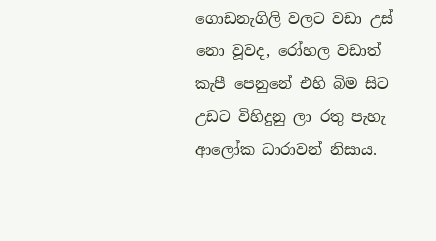ගොඩනැගිලි වලට වඩා උස් නො වූවද, රෝහල වඩාත් කැපී පෙනුනේ එහි බිම සිට උඩට විහිදුනු ලා රතු පැහැ ආලෝක ධාරාවන් නිසාය.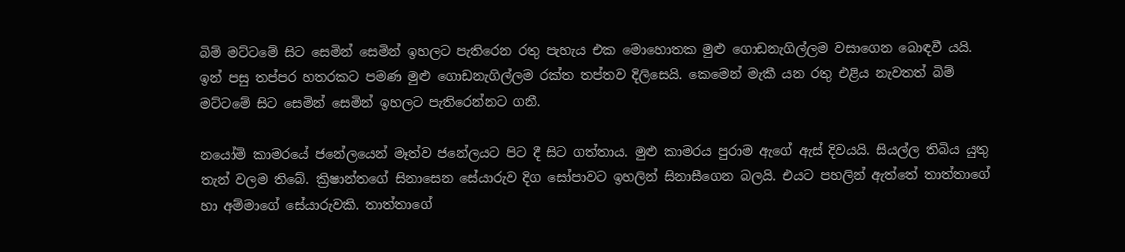බිම් මට්ටමේ සිට සෙමින් සෙමින් ඉහලට පැතිරෙන රතු පැහැය එක මොහොතක මුළු ගොඩනැගිල්ලම වසාගෙන බොඳවී යයි. ඉන් පසු තප්පර හතරකට පමණ මුළු ගොඩනැගිල්ලම රක්ත තප්තව දිලිසෙයි. කෙමෙන් මැකී යන රතු එළිය නැවතත් බිම් මට්ටමේ සිට සෙමින් සෙමින් ඉහලට පැතිරෙන්නට ගනී.

නයෝමි කාමරයේ ජනේලයෙන් මෑත්ව ජනේලයට පිට දී සිට ගත්තාය. මුළු කාමරය පුරාම ඇගේ ඇස් දිවයයි. සියල්ල තිබිය යුතු තැන් වලම තිබේ. ක්‍රිෂාන්තගේ සිනාසෙන සේයාරුව දිග සෝපාවට ඉහලින් සිනා‍සීගෙන බලයි. එයට පහලින් ඇත්තේ තාත්තාගේ හා අම්මාගේ සේයාරුවකි. තාත්තාගේ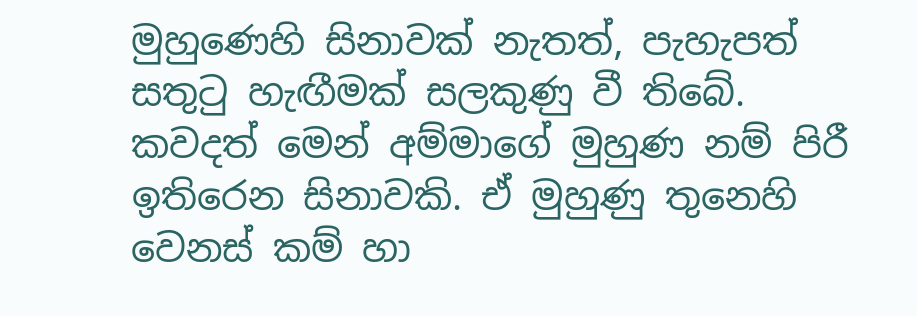මුහු‍ණෙහි සිනාවක් නැතත්, පැහැපත් සතුටු හැඟීමක් සලකුණු වී තිබේ. කවදත් මෙන් අම්මාගේ මුහුණ නම් පිරී ඉතිරෙන සිනාවකි. ඒ මුහුණු තුනෙහි වෙනස් කම් හා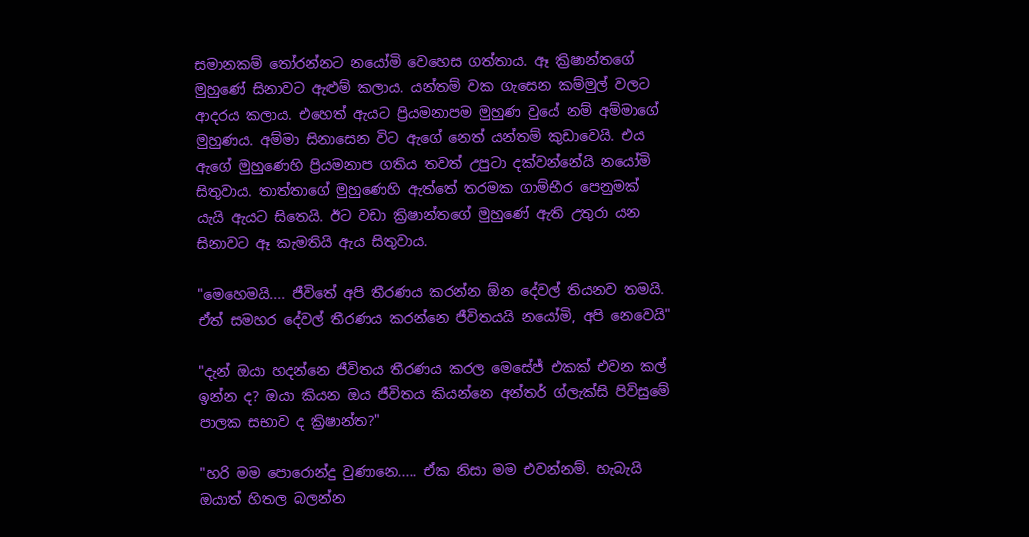සමානකම්‍ තෝරන්නට නයෝමි වෙහෙස ගත්තාය. ඈ ක්‍රිෂාන්තගේ මුහු‍ණේ සිනාවට ඇළුම් කලාය. යන්තම් වක ගැසෙන කම්මුල් වලට ආදරය කලාය. එහෙත් ඇයට ප්‍රියමනාපම මුහුණ වුයේ නම් අම්මාගේ මුහුණය. අම්මා සිනාසෙන විට ඇගේ නෙත් යන්තම් කුඩාවෙයි. එය ඇගේ මුහුණෙහි ප්‍රියමනාප ගතිය තවත් උපුටා දක්වන්නේයි නයෝමි සිතුවාය. තාත්තාගේ මුහුණෙහි ඇත්තේ තරමක ගාම්භීර පෙනුමක් යැයි ඇයට සිතෙයි. ඊට වඩා ක්‍රිෂාන්තගේ මුහුණේ ඇති උතුරා යන සිනාවට ඈ කැමතියි ඇය සිතුවාය.

"මෙහෙමයි.... ජීවිතේ අපි තීරණය කරන්න ඕන දේවල් තියනව තමයි. ඒත් සමහර දේවල් තීරණය කරන්නෙ ජීවිතයයි නයෝමි, අපි නෙවෙයි"

"දැන් ඔයා හදන්නෙ ජීවිතය තීරණය කරල මෙසේජ් එකක් එවන කල් ඉන්න ද? ඔයා කියන ඔය ජීවිතය කියන්නෙ අන්තර් ග්ලැක්සි පිවිසුමේ පාලක සභාව ද ක්‍රිෂාන්ත?"

"හරි මම පොරොන්දු වුණානෙ..... ඒක නිසා මම එවන්නම්. හැබැයි ඔයාත් හිතල බලන්න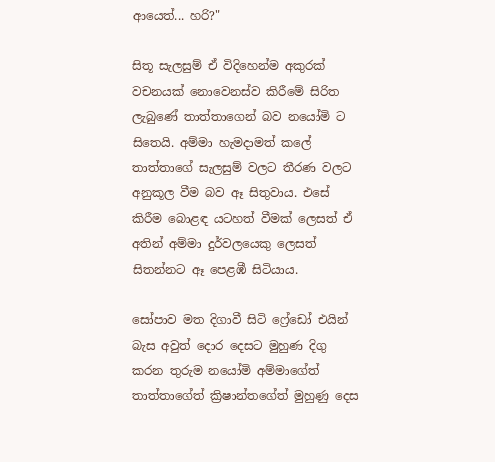ආයෙත්... හරි?"

සිතූ සැලසුම් ඒ විදිහෙන්ම අකුරක් වචනයක් නොවෙනස්ව කිරීමේ සිරිත ලැබුණේ තාත්තාගෙන් බව නයෝමි ට සිතෙයි. අම්මා හැමදාමත් කලේ තාත්තාගේ සැලසුම් වලට තීරණ වලට අනුකූල වීම බව ඈ සිතුවාය. එසේ කිරීම බොළඳ යටහත් වීමක් ලෙසත් ඒ අතින් අම්මා දුර්වලයෙකු ලෙසත් සිතන්නට ඈ පෙළඹී සිටියාය.

සෝපාව මත දිගාවී සිටි ෆ්‍රේඩෝ එයින් බැස අවුත් දොර දෙසට මුහුණ දිගු කරන තුරුම නයෝමි අම්මාගේත් තාත්තාගේත් ක්‍රිෂාන්තගේත් මුහුණු දෙස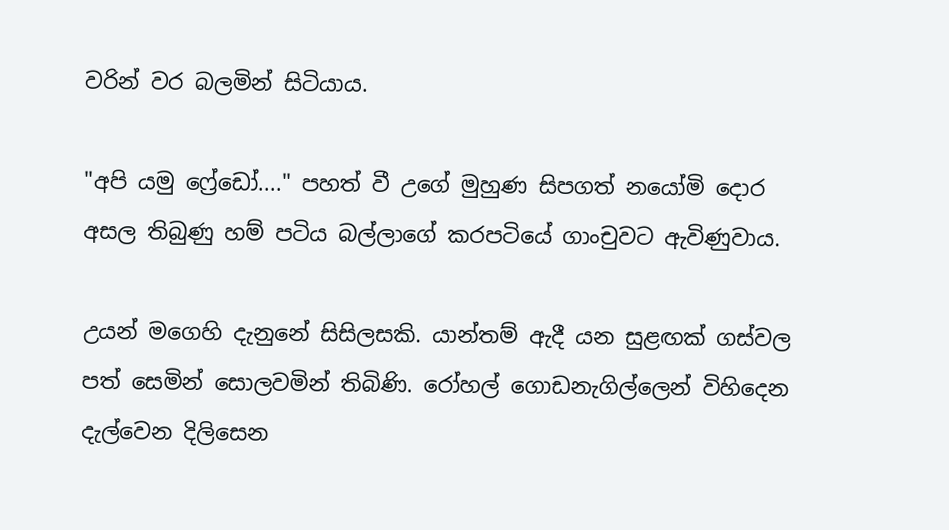වරින් වර බලමින් සිටියාය.

"අපි යමු ෆ්‍රේඩෝ...." පහත් වී උගේ මුහුණ සිපගත් නයෝමි ‍දොර අසල තිබුණු හම් පටිය බල්ලාගේ කරපටියේ ගාංචුවට ඇවිණුවාය.

උයන් මගෙහි දැනුනේ සිසිලසකි. යාන්තම් ඇදී යන සුළඟක් ගස්වල පත් සෙමින් සොලවමින් තිබිණි. රෝහල් ගොඩනැගිල්ලෙන් විහිදෙන දැල්වෙන දිලිසෙන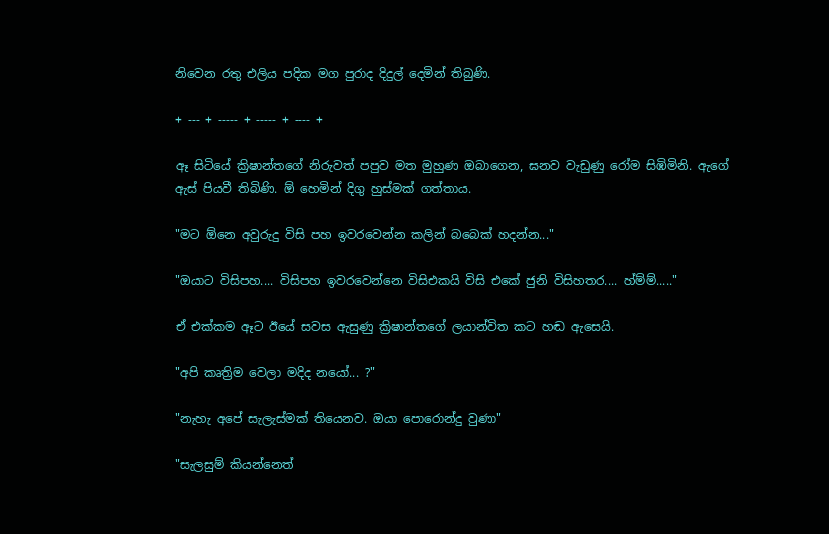නිවෙන රතු එලිය පදික මග පුරාද දිදුල් දෙමින් තිබුණි.

+ --- + ----- + ----- + ---- +

ඈ සිටියේ ක්‍රිෂාන්තගේ නිරුවත් පපුව මත මුහුණ ඔබාගෙන, ඝනව වැඩුණු රෝම සිඹිමිනි. ඇගේ ඇස් පියවී තිබිණි. ඕ හෙමින් දිගු හුස්මක් ගත්තාය.

"මට ඕනෙ අවුරුදු විසි පහ ඉවරවෙන්න කලින් බබෙක් හදන්න..."

"ඔයාට විසිපහ.... විසිපහ ඉවරවෙන්නෙ ‍විසිඑකයි විසි එකේ ජුනි විසිහතර.... හ්ම්ම්....."

ඒ එක්කම ඈට ඊයේ සවස ඇසුණු ක්‍රිෂාන්තගේ ලයාන්විත කට හඬ ඇ‍සෙයි.

"අපි කෘත්‍රිම වෙලා මදිද නයෝ... ?"

"නැහැ අපේ සැලැස්මක් තියෙනව. ඔයා පොරොන්දු වුණා"

"සැලසුම් කියන්නෙත්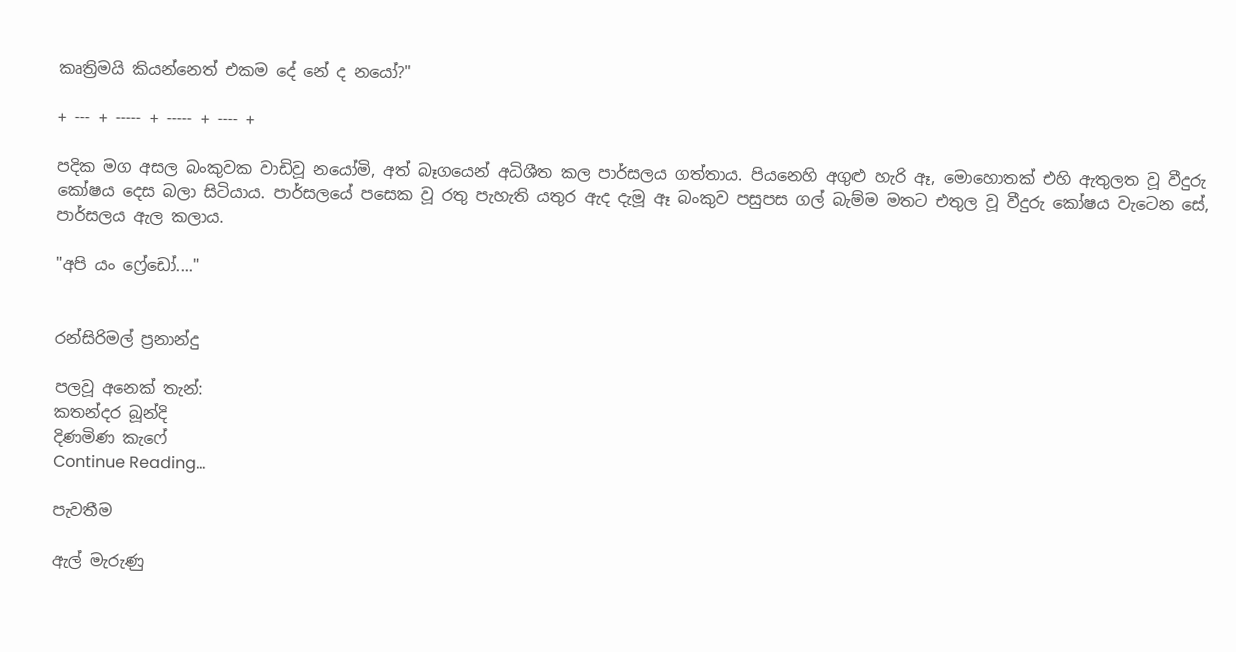කෘත්‍රිමයි කියන්නෙත් එකම දේ නේ ද නයෝ?"

+ --- + ----- + ----- + ---- +

පදික මග අසල බංකුවක වාඩිවූ නයෝමි, අත් බෑගයෙන් අධිශීත කල පාර්සලය ගත්තාය. පියනෙහි අගුළු හැරි ඈ, මොහොතක් එහි ඇතුලත වූ වීදුරු කෝෂය දෙස බලා සිටියාය. පාර්සලයේ පසෙක වූ රතු පැහැති යතුර ඇද දැමූ ඈ බංකුව පසුපස ගල් බැම්ම මතට එතුල වූ වීදුරු කෝෂය වැටෙන සේ, පාර්සලය ඇල කලාය.

"අපි යං ෆ්‍රේඩෝ...."


රන්සිරිමල් ප්‍රනාන්දු

පලවූ අනෙක් තැන්:
කතන්දර බූන්දි
දිණමිණ කැෆේ
Continue Reading...

පැවතීම

ඇල් මැරුණු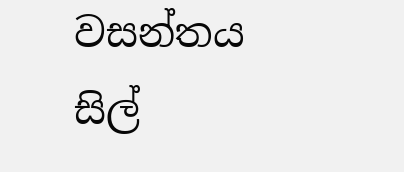වසන්තය
සිල්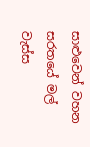සාළුවෙන් වහන
සරතයේ මල් වැස්ස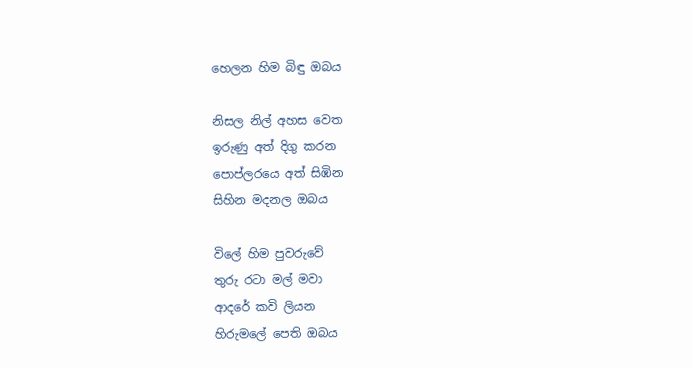හෙලන හිම බිඳු ඔබය

නිසල නිල් අහස වෙත
ඉරුණු අත් දිගු කරන
පොප්ලරයෙ අත් සිඹින
සිහින මදනල ඔබය

විලේ හිම පුවරුවේ
තුරු රටා මල් මවා
ආදරේ කවි ලියන
හිරුමලේ පෙති ඔබය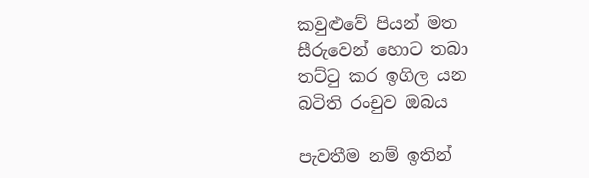කවුළුවේ පියන් මත
සීරුවෙන් හොට තබා
තට්ටු කර ඉගිල යන
බටිති රංචුව ඔබය

පැවතීම නම් ඉතින්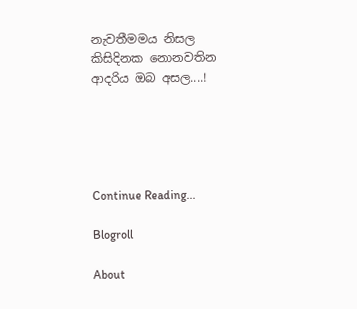නැවතීමමය නිසල
කිසිදිනක නොනවතින
ආදරිය ඔබ අසල....!





Continue Reading...

Blogroll

About